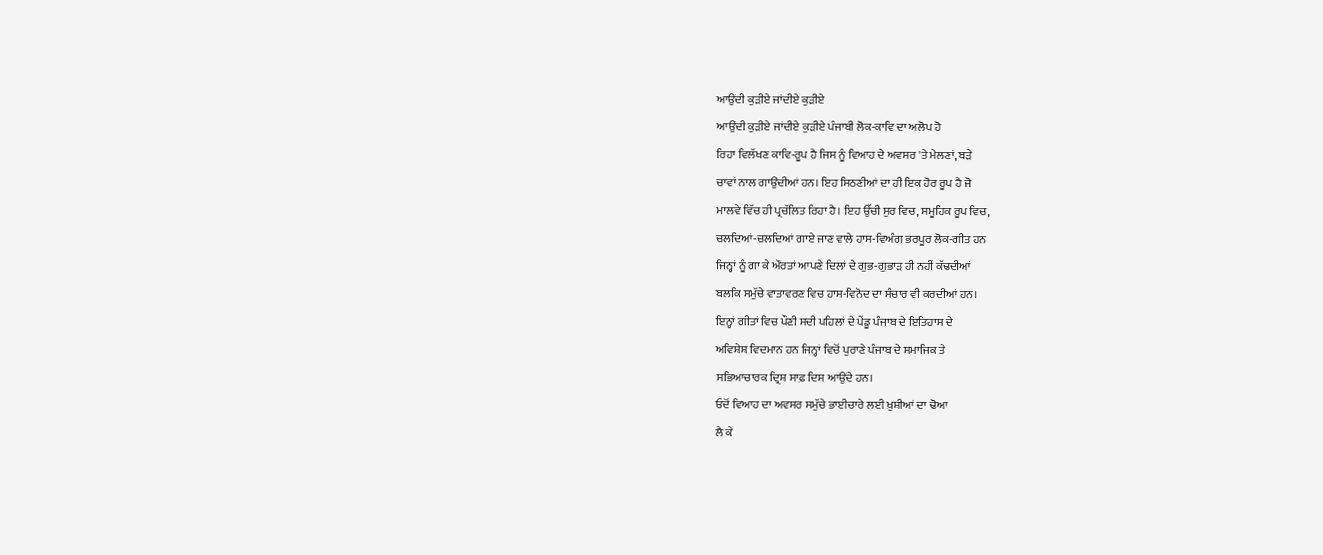ਆਉਂਦੀ ਕੁੜੀਏ ਜਾਂਦੀਏ ਕੁੜੀਏ
ਆਉਂਦੀ ਕੁੜੀਏ ਜਾਂਦੀਏ ਕੁੜੀਏ ਪੰਜਾਬੀ ਲੋਕ-ਕਾਵਿ ਦਾ ਅਲੋਪ ਹੋ
ਰਿਹਾ ਵਿਲੱਖਣ ਕਾਵਿ-ਰੂਪ ਹੈ ਜਿਸ ਨੂੰ ਵਿਆਹ ਦੇ ਅਵਸਰ 'ਤੇ ਮੇਲਣਾਂ, ਬੜੇ
ਚਾਵਾਂ ਨਾਲ ਗਾਉਂਦੀਆਂ ਹਨ। ਇਹ ਸਿਠਣੀਆਂ ਦਾ ਹੀ ਇਕ ਹੋਰ ਰੂਪ ਹੈ ਜੋ
ਮਾਲਵੇ ਵਿੱਚ ਹੀ ਪ੍ਰਚੱਲਿਤ ਰਿਹਾ ਹੈ। ਇਹ ਉੱਚੀ ਸੁਰ ਵਿਚ, ਸਮੂਹਿਕ ਰੂਪ ਵਿਚ,
ਚਲਦਿਆਂ-ਚਲਦਿਆਂ ਗਾਏ ਜਾਣ ਵਾਲੇ ਹਾਸ-ਵਿਅੰਗ ਭਰਪੂਰ ਲੋਕ-ਗੀਤ ਹਨ
ਜਿਨ੍ਹਾਂ ਨੂੰ ਗਾ ਕੇ ਔਰਤਾਂ ਆਪਣੇ ਦਿਲਾਂ ਦੇ ਗੁਭ-ਗੁਭਾੜ ਹੀ ਨਹੀਂ ਕੱਢਦੀਆਂ
ਬਲਕਿ ਸਮੁੱਚੇ ਵਾਤਾਵਰਣ ਵਿਚ ਹਾਸ-ਵਿਨੋਦ ਦਾ ਸੰਚਾਰ ਵੀ ਕਰਦੀਆਂ ਹਨ।
ਇਨ੍ਹਾਂ ਗੀਤਾਂ ਵਿਚ ਪੌਣੀ ਸਦੀ ਪਹਿਲਾਂ ਦੇ ਪੇਂਡੂ ਪੰਜਾਬ ਦੇ ਇਤਿਹਾਸ ਦੇ
ਅਵਿਸ਼ੇਸ਼ ਵਿਦਮਾਨ ਹਨ ਜਿਨ੍ਹਾਂ ਵਿਚੋਂ ਪੁਰਾਣੇ ਪੰਜਾਬ ਦੇ ਸਮਾਜਿਕ ਤੇ
ਸਭਿਆਚਾਰਕ ਦ੍ਰਿਸ਼ ਸਾਫ਼ ਦਿਸ ਆਉਂਦੇ ਹਨ।
ਓਦੋਂ ਵਿਆਹ ਦਾ ਅਵਸਰ ਸਮੁੱਚੇ ਭਾਈਚਾਰੇ ਲਈ ਖ਼ੁਸ਼ੀਆਂ ਦਾ ਢੋਆ
ਲੈ ਕੇ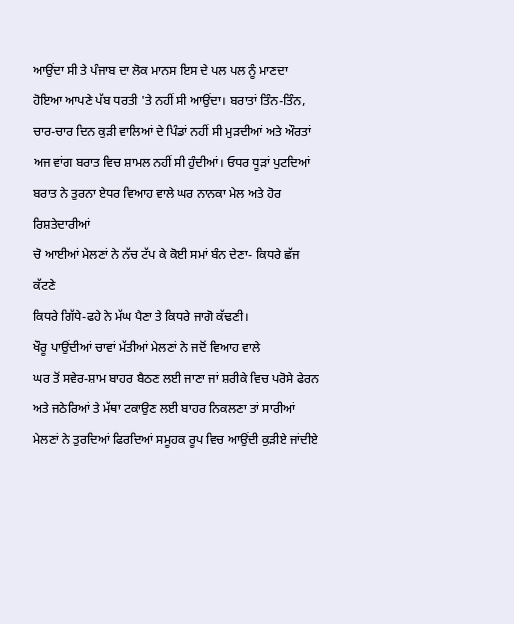ਆਉਂਦਾ ਸੀ ਤੇ ਪੰਜਾਬ ਦਾ ਲੋਕ ਮਾਨਸ ਇਸ ਦੇ ਪਲ ਪਲ ਨੂੰ ਮਾਣਦਾ
ਹੋਇਆ ਆਪਣੇ ਪੱਬ ਧਰਤੀ 'ਤੇ ਨਹੀਂ ਸੀ ਆਉਂਦਾ। ਬਰਾਤਾਂ ਤਿੰਨ-ਤਿੰਨ,
ਚਾਰ-ਚਾਰ ਦਿਨ ਕੁੜੀ ਵਾਲਿਆਂ ਦੇ ਪਿੰਡਾਂ ਨਹੀਂ ਸੀ ਮੁੜਦੀਆਂ ਅਤੇ ਔਰਤਾਂ
ਅਜ ਵਾਂਗ ਬਰਾਤ ਵਿਚ ਸ਼ਾਮਲ ਨਹੀਂ ਸੀ ਹੁੰਦੀਆਂ। ਓਧਰ ਧੂੜਾਂ ਪੁਟਦਿਆਂ
ਬਰਾਤ ਨੇ ਤੁਰਨਾ ਏਧਰ ਵਿਆਹ ਵਾਲੇ ਘਰ ਨਾਨਕਾ ਮੇਲ ਅਤੇ ਹੋਰ ਰਿਸ਼ਤੇਦਾਰੀਆਂ
ਚੋ ਆਈਆਂ ਮੇਲਣਾਂ ਨੇ ਨੱਚ ਟੱਪ ਕੇ ਕੋਈ ਸਮਾਂ ਬੰਨ ਦੇਣਾ- ਕਿਧਰੇ ਛੱਜ ਕੱਟਣੇ
ਕਿਧਰੇ ਗਿੱਧੇ-ਫਹੇ ਨੇ ਮੱਘ ਪੈਣਾ ਤੇ ਕਿਧਰੇ ਜਾਗੋ ਕੱਢਣੀ।
ਖੌਰੂ ਪਾਉਂਦੀਆਂ ਚਾਵਾਂ ਮੱਤੀਆਂ ਮੇਲਣਾਂ ਨੇ ਜਦੋਂ ਵਿਆਹ ਵਾਲੇ
ਘਰ ਤੋਂ ਸਵੇਰ-ਸ਼ਾਮ ਬਾਹਰ ਬੈਠਣ ਲਈ ਜਾਣਾ ਜਾਂ ਸ਼ਰੀਕੇ ਵਿਚ ਪਰੋਸੇ ਫੇਰਨ
ਅਤੇ ਜਠੇਰਿਆਂ ਤੇ ਮੱਥਾ ਟਕਾਉਣ ਲਈ ਬਾਹਰ ਨਿਕਲਣਾ ਤਾਂ ਸਾਰੀਆਂ
ਮੇਲਣਾਂ ਨੇ ਤੁਰਦਿਆਂ ਫਿਰਦਿਆਂ ਸਮੂਹਕ ਰੂਪ ਵਿਚ ਆਉਂਦੀ ਕੁੜੀਏ ਜਾਂਦੀਏ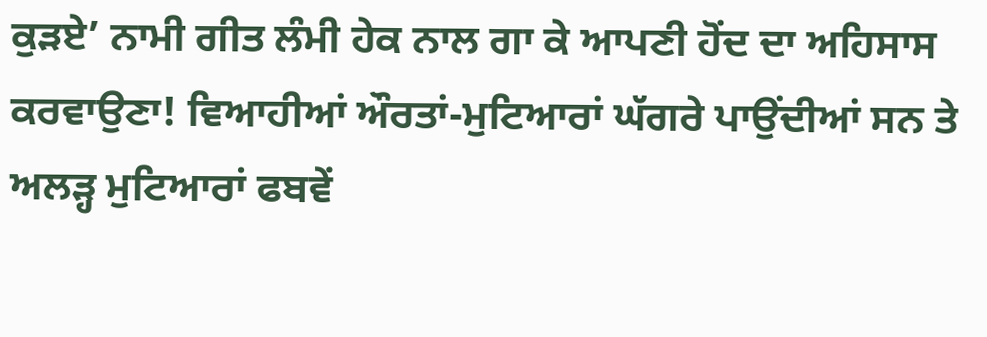ਕੁੜਏ’ ਨਾਮੀ ਗੀਤ ਲੰਮੀ ਹੇਕ ਨਾਲ ਗਾ ਕੇ ਆਪਣੀ ਹੋਂਦ ਦਾ ਅਹਿਸਾਸ
ਕਰਵਾਉਣਾ! ਵਿਆਹੀਆਂ ਔਰਤਾਂ-ਮੁਟਿਆਰਾਂ ਘੱਗਰੇ ਪਾਉਂਦੀਆਂ ਸਨ ਤੇ
ਅਲੜ੍ਹ ਮੁਟਿਆਰਾਂ ਫਬਵੇਂ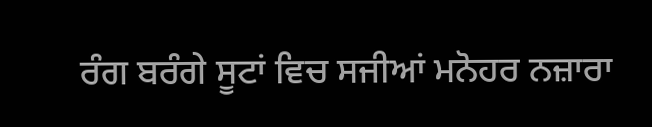ਰੰਗ ਬਰੰਗੇ ਸੂਟਾਂ ਵਿਚ ਸਜੀਆਂ ਮਨੋਹਰ ਨਜ਼ਾਰਾ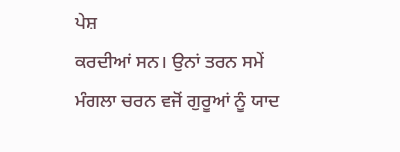ਪੇਸ਼
ਕਰਦੀਆਂ ਸਨ। ਉਨਾਂ ਤਰਨ ਸਮੇਂ ਮੰਗਲਾ ਚਰਨ ਵਜੋਂ ਗੁਰੂਆਂ ਨੂੰ ਯਾਦ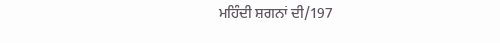ਮਹਿੰਦੀ ਸ਼ਗਨਾਂ ਦੀ/197